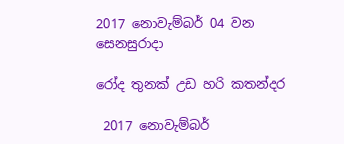2017 නොවැම්බර් 04 වන සෙනසුරාදා

රෝද තුනක් උඩ හරි කතන්දර

 2017 නොවැම්බර්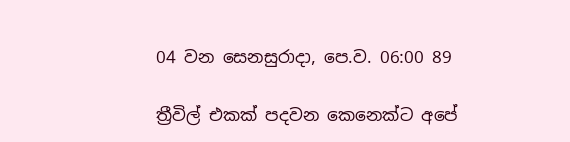04 වන සෙනසුරාදා, පෙ.ව. 06:00 89

ත්‍රීවිල් එකක් පදවන කෙනෙක්ට අපේ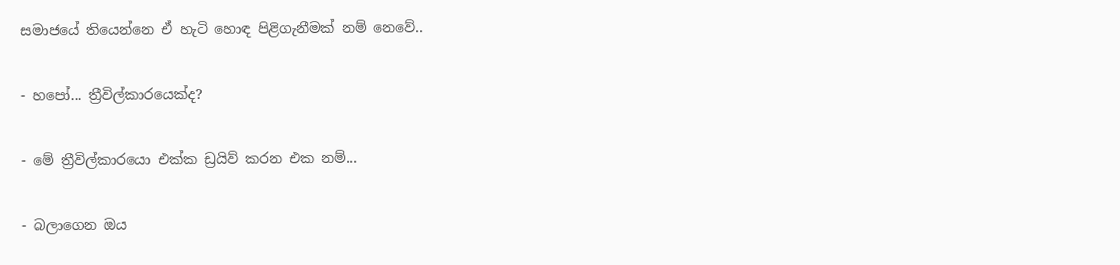සමාජයේ තියෙන්නෙ ඒ හැටි හොඳ පිළිගැනීමක් නම් නෙවේ..

- හපෝ... ත්‍රීවිල්කාරයෙක්ද?

- මේ ත්‍රීවිල්කාරයො එක්ක ඩ්‍රයිව් කරන එක නම්...

- බලාගෙන ඔය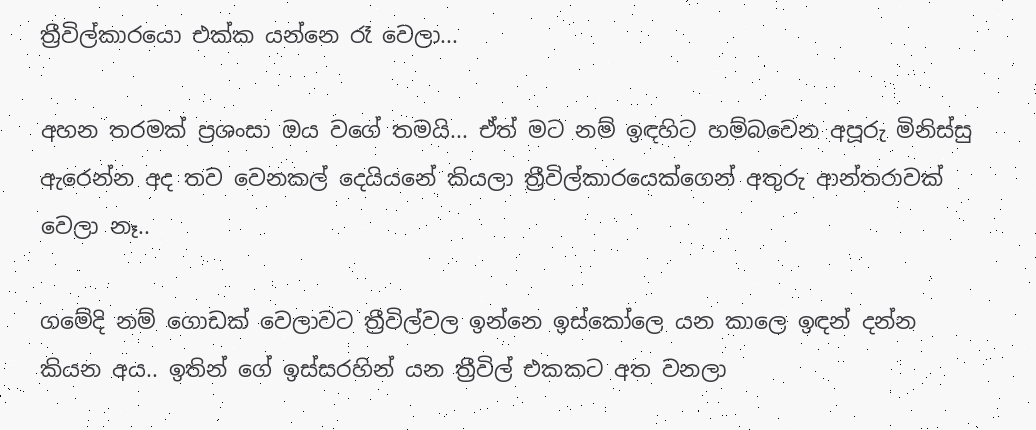ත්‍රීවිල්කාරයො එක්ක යන්නෙ රෑ වෙලා...

අහන තරමක් ප්‍රශංසා ඔය වගේ තමයි... ඒත් මට නම් ඉඳහිට හම්බවෙන අපූරු මිනිස්සු ඇරෙන්න අද තව වෙනකල් දෙයියනේ කියලා ත්‍රීවිල්කාරයෙක්ගෙන් අතුරු ආන්තරාවක් වෙලා නෑ..

ගමේදි නම් ගොඩක් වෙලාවට ත්‍රීවිල්වල ඉන්නෙ ඉස්කෝලෙ යන කාලෙ ඉඳන් දන්න කියන අය.. ඉතින් ගේ ඉස්සරහින් යන ත්‍රීවිල් එකකට අත වනලා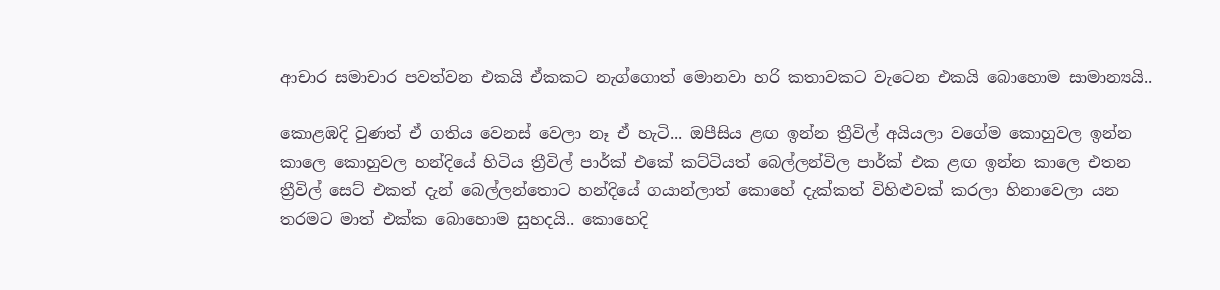ආචාර සමාචාර පවත්වන එකයි ඒකකට නැග්ගොත් මොනවා හරි කතාවකට වැටෙන එකයි බොහොම සාමාන්‍යයි..

කොළඹදි වුණත් ඒ ගතිය වෙනස් වෙලා නෑ ඒ හැටි... ඔපීසිය ළඟ ඉන්න ත්‍රීවිල් අයියලා වගේම කොහුවල ඉන්න කාලෙ කොහුවල හන්දියේ හිටිය ත්‍රීවිල් පාර්ක් එකේ කට්ටියත් බෙල්ලන්විල පාර්ක් එක ළඟ ඉන්න කාලෙ එතන ත්‍රීවිල් සෙට් එකත් දැන් බෙල්ලන්තොට හන්දියේ ගයාන්ලාත් කොහේ දැක්කත් විහිළුවක් කරලා හිනාවෙලා යන තරමට මාත් එක්ක බොහොම සුහදයි.. කොහෙදි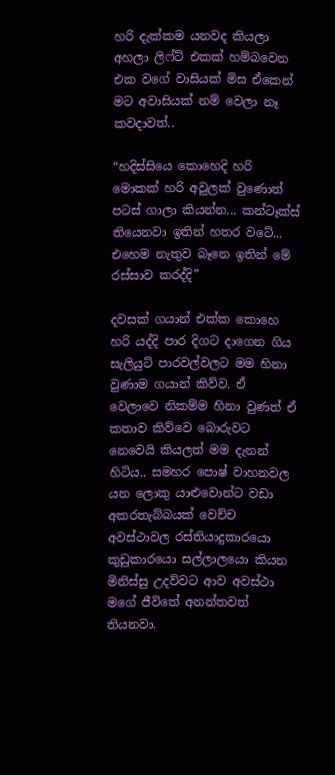හරි දැක්කම යනවද කියලා අහලා ලිෆ්ට් එකක් හම්බවෙන එක වගේ වාසියක් මිස ඒකෙන් මට අවාසියක් නම් වෙලා නෑ කවදාවත්..

“හදිස්සියෙ කොහෙදි හරි මොකක් හරි අවුලක් වුණොත් පටස් ගාලා කියන්න... කන්ටෑක්ස් තියෙනවා ඉතින් හතර වටේ... එහෙම නැතුව බෑනෙ ඉතින් මේ රස්සාව කරද්දි”

දවසක් ගයාන් එක්ක කොහෙ හරි යද්දි පාර දිගට දාගෙන ගිය සැලියුට් පාරවල්වලට මම හිනා වුණාම ගයාන් කිව්ව. ඒ වෙලාවෙ නිකම්ම හිනා වුණත් ඒ කතාව කිව්වෙ බොරුවට නෙවෙයි කියලත් මම දැනන් හිටිය.. සමහර පොෂ් වාහනවල යන ලොකු යාළුවොන්ට වඩා අකරතැබ්බයක් වෙච්ච අවස්ථාවල රස්තියාදුකාරයො කුඩුකාරයො සල්ලාලයො කියන මිනිස්සු උදව්වට ආව අවස්ථා මගේ ජීවිතේ අනන්තවත් තියනවා.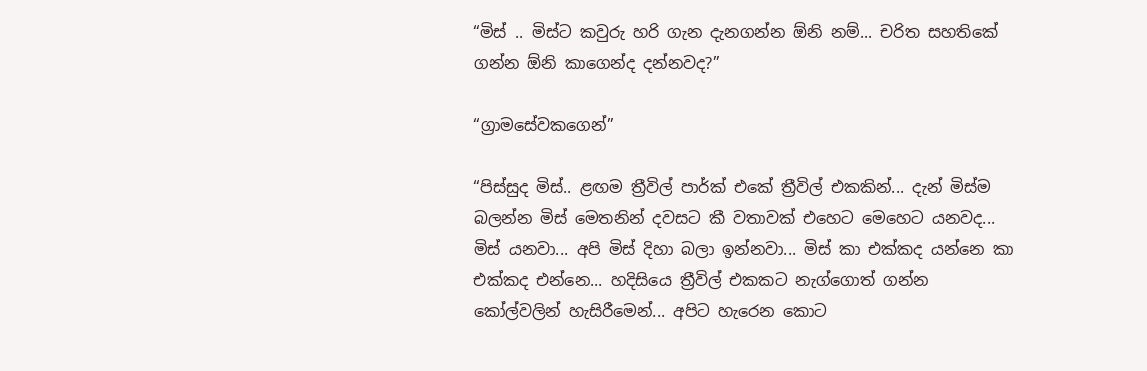“මිස් .. මිස්ට කවුරු හරි ගැන දැනගන්න ඕනි නම්... චරිත සහතිකේ ගන්න ඕනි කාගෙන්ද දන්නවද?”

“ග්‍රාමසේවකගෙන්”

“පිස්සුද මිස්.. ළඟම ත්‍රීවිල් පාර්ක් එකේ ත්‍රීවිල් එකකින්... දැන් මිස්ම බලන්න මිස් මෙතනින් දවසට කී වතාවක් එහෙට මෙහෙට යනවද... මිස් යනවා... අපි මිස් දිහා බලා ඉන්නවා... මිස් කා එක්කද යන්නෙ කා එක්කද එන්නෙ... හදිසියෙ ත්‍රීවිල් එකකට නැග්ගොත් ගන්න කෝල්වලින් හැසිරීමෙන්... අපිට හැරෙන කොට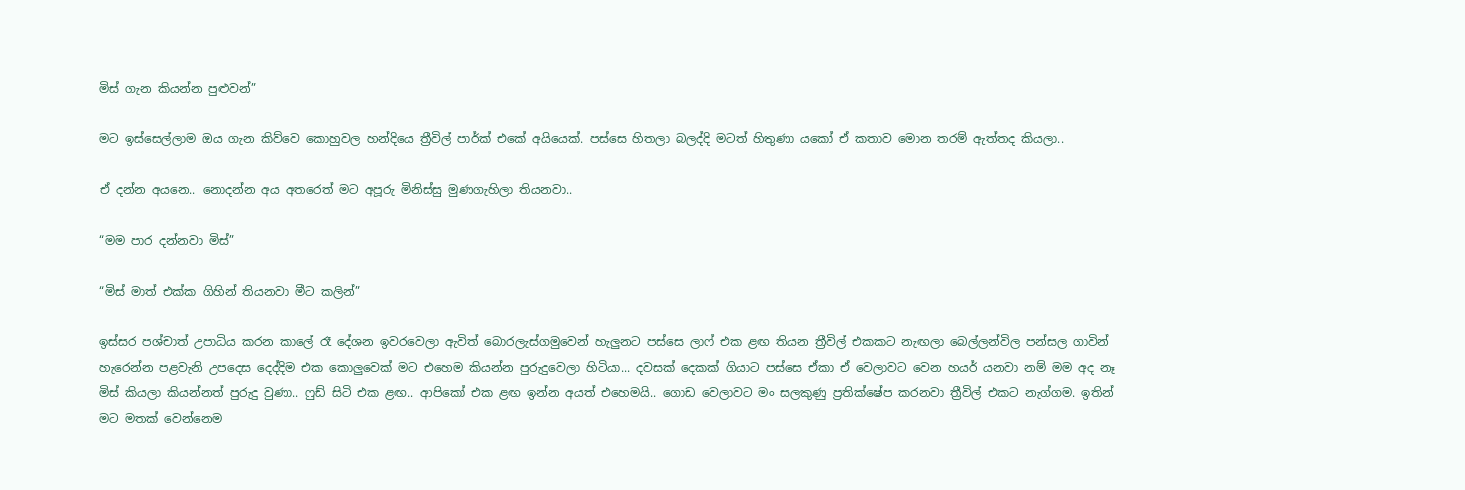මිස් ගැන කියන්න පුළුවන්”

මට ඉස්සෙල්ලාම ඔය ගැන කිව්වෙ කොහුවල හන්දියෙ ත්‍රීවිල් පාර්ක් එකේ අයියෙක්. පස්සෙ හිතලා බලද්දි මටත් හිතුණා යකෝ ඒ කතාව මොන තරම් ඇත්තද කියලා..

ඒ දන්න අයනෙ.. නොදන්න අය අතරෙත් මට අපූරු මිනිස්සු මුණගැහිලා තියනවා..

“මම පාර දන්නවා මිස්”

“මිස් මාත් එක්ක ගිහින් තියනවා මීට කලින්”

ඉස්සර පශ්චාත් උපාධිය කරන කාලේ රෑ දේශන ඉවරවෙලා ඇවිත් බොරලැස්ගමුවෙන් හැලුනට පස්සෙ ලාෆ් එක ළඟ තියන ත්‍රීවිල් එකකට නැඟලා බෙල්ලන්විල පන්සල ගාවින් හැරෙන්න පළවැනි උපදෙස දෙද්දිම එක කොලුවෙක් මට එහෙම කියන්න පුරුදුවෙලා හිටියා... දවසක් දෙකක් ගියාට පස්සෙ ඒකා ඒ වෙලාවට වෙන හයර් යනවා නම් මම අද නෑ මිස් කියලා කියන්නත් පුරුදු වුණා.. ෆුඩ් සිටි එක ළඟ.. ආපිකෝ එක ළඟ ඉන්න අයත් එහෙමයි.. ගොඩ වෙලාවට මං සලකුණු ප්‍රතික්ෂේප කරනවා ත්‍රීවිල් එකට නැග්ගම. ඉතින් මට මතක් වෙන්නෙම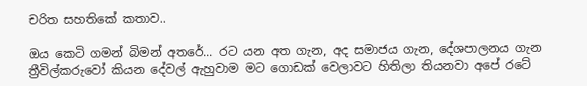චරිත සහතිකේ කතාව..

ඔය කෙටි ගමන් බිමන් අතරේ... රට යන අත ගැන, අද සමාජය ගැන, දේශපාලනය ගැන ත්‍රීවිල්කරුවෝ කියන දේවල් ඇහුවාම මට ගොඩක් වෙලාවට හිතිලා තියනවා අපේ රටේ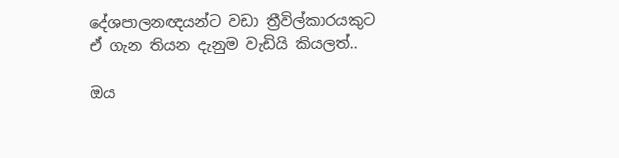දේශපාලනඥයන්ට වඩා ත්‍රීවිල්කාරයකුට ඒ ගැන තියන දැනුම වැඩියි කියලත්..

ඔය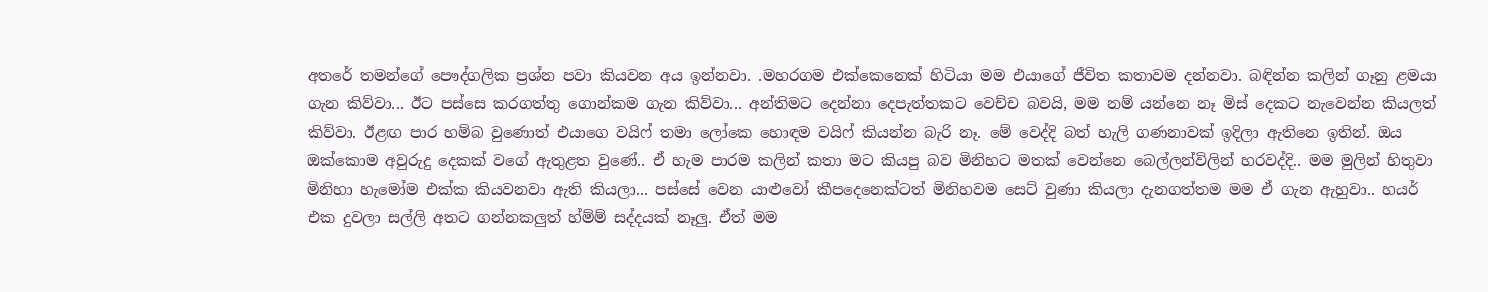අතරේ තමන්ගේ පෞද්ගලික ප්‍රශ්න පවා කියවන අය ඉන්නවා. .මහරගම එක්කෙනෙක් හිටියා මම එයාගේ ජීවිත කතාවම දන්නවා. බඳින්න කලින් ගෑනු ළමයා ගැන කිව්වා... ඊට පස්සෙ කරගත්තු ගොන්කම ගැන කිව්වා... අන්තිමට දෙන්නා දෙපැත්තකට වෙච්ච බවයි, මම නම් යන්නෙ නෑ මිස් දෙකට නැවෙන්න කියලත් කිව්වා. ඊළඟ පාර හම්බ වුණොත් එයාගෙ වයිෆ් තමා ලෝකෙ හොඳම වයිෆ් කියන්න බැරි නෑ. මේ වෙද්දි බත් හැලි ගණනාවක් ඉදිලා ඇතිනෙ ඉතින්. ඔය ඔක්කොම අවුරුදු දෙකක් වගේ ඇතුළත වුණේ.. ඒ හැම පාරම කලින් කතා මට කියපු බව මිනිහට මතක් වෙන්නෙ බෙල්ලන්විලින් හරවද්දි.. මම මුලින් හිතුවා මිනිහා හැමෝම එක්ක කියවනවා ඇති කියලා... පස්සේ වෙන යාළුවෝ කීපදෙනෙක්ටත් මිනිහවම සෙට් වුණා කියලා දැනගත්තම මම ඒ ගැන ඇහුවා.. හයර් එක දුවලා සල්ලි අතට ගන්නකලුත් හ්ම්ම් සද්දයක් නෑලු. ඒත් මම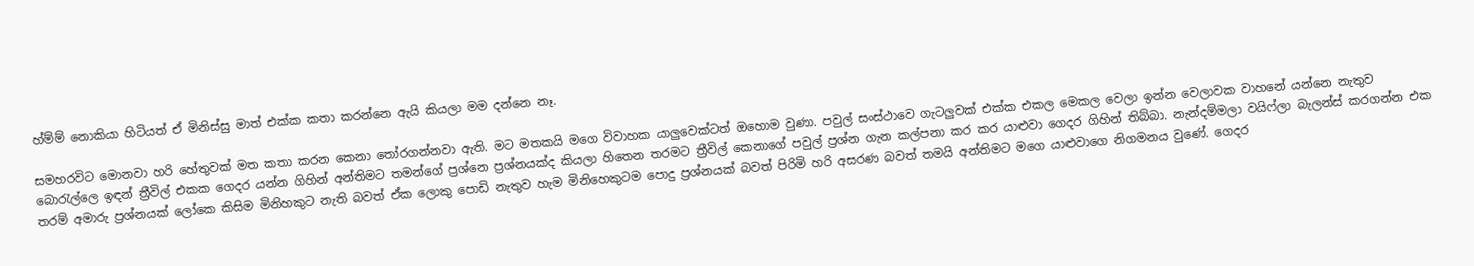හ්ම්ම් නොකියා හිටියත් ඒ මිනිස්සු මාත් එක්ක කතා කරන්නෙ ඇයි කියලා මම දන්නෙ නෑ.

සමහරවිට මොනවා හරි හේතුවක් මත කතා කරන කෙනා තෝරගන්නවා ඇති. මට මතකයි මගෙ විවාහක යාලුවෙක්ටත් ඔහොම වුණා. පවුල් සංස්ථාවෙ ගැටලුවක් එක්ක එකල මෙකල වෙලා ඉන්න වෙලාවක වාහනේ යන්නෙ නැතුව බොරැල්ලෙ ඉඳන් ත්‍රීවිල් එකක ගෙදර යන්න ගිහින් අන්තිමට තමන්ගේ ප්‍රශ්නෙ ප්‍රශ්නයක්ද කියලා හිතෙන තරමට ත්‍රීවිල් කෙනාගේ පවුල් ප්‍රශ්න ගැන කල්පනා කර කර යාළුවා ගෙදර ගිහින් තිබ්බා. නැන්දම්මලා වයිෆ්ලා බැලන්ස් කරගන්න එක තරම් අමාරු ප්‍රශ්නයක් ලෝකෙ කිසිම මිනිහකුට නැති බවත් ඒක ලොකු පොඩි නැතුව හැම මිනිහෙකුටම පොදු ප්‍රශ්නයක් බවත් පිරිමි හරි අසරණ බවත් තමයි අන්තිමට මගෙ යාළුවාගෙ නිගමනය වුණේ. ගෙදර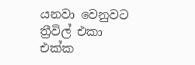යනවා වෙනුවට ත්‍රීවිල් එකා එක්ක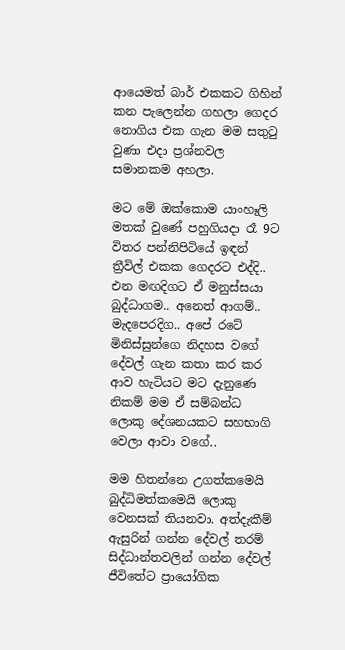ආයෙමත් බාර් එකකට ගිහින් කන පැලෙන්න ගහලා ගෙදර නොගිය එක ගැන මම සතුටු වුණා එදා ප්‍රශ්නවල සමානකම අහලා.

මට මේ ඔක්කොම යාංහෑලි මතක් වුණේ පහුගියදා රෑ 9ට විතර පන්නිපිටියේ ඉඳන් ත්‍රීවිල් එකක ගෙදරට එද්දි.. එන මඟදිගට ඒ මනුස්සයා බුද්ධාගම.. අනෙත් ආගම්.. මැදපෙරදිග.. අපේ රටේ මිනිස්සුන්ගෙ නිදහස වගේ දේවල් ගැන කතා කර කර ආව හැටියට මට දැනුණෙ නිකම් මම ඒ සම්බන්ධ ලොකු දේශනයකට සහභාගි වෙලා ආවා වගේ..

මම හිතන්නෙ උගත්කමෙයි බුද්ධිමත්කමෙයි ලොකු වෙනසක් තියනවා. අත්දැකීම් ඇසුරින් ගන්න දේවල් තරම් සිද්ධාන්තවලින් ගන්න දේවල් ජීවිතේට ප්‍රායෝගික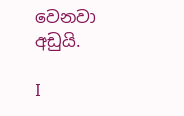වෙනවා අඩුයි.

I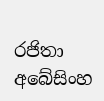රජිතා අබේසිංහ